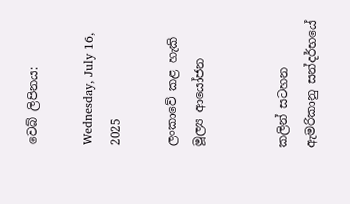වෙබ් ලිපිනය:

Wednesday, July 16, 2025

ලංකාවේ කළ හැකි මූල්‍ය ආයෝජන


කලින් සටහන ඇමරිකානු සන්දර්භයේ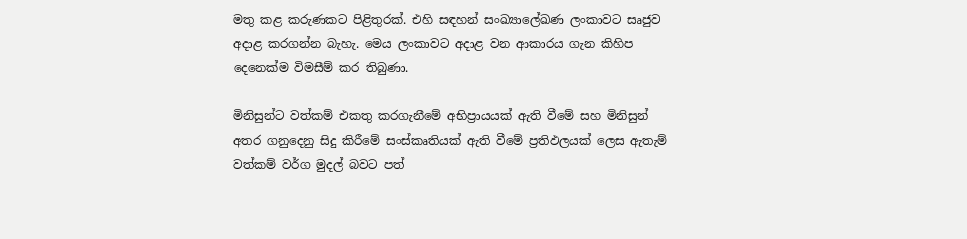මතු කළ කරුණකට පිළිතුරක්. එහි සඳහන් සංඛ්‍යාලේඛණ ලංකාවට සෘජුව අදාළ කරගන්න බැහැ. මෙය ලංකාවට අදාළ වන ආකාරය ගැන කිහිප දෙනෙක්ම විමසීම් කර තිබුණා.

මිනිසුන්ට වත්කම් එකතු කරගැනීමේ අභිප්‍රායයක් ඇති වීමේ සහ මිනිසුන් අතර ගනුදෙනු සිදු කිරීමේ සංස්කෘතියක් ඇති වීමේ ප්‍රතිඵලයක් ලෙස ඇතැම් වත්කම් වර්ග මුදල් බවට පත්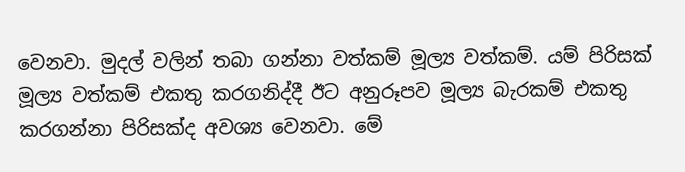වෙනවා. මුදල් වලින් තබා ගන්නා වත්කම් මූල්‍ය වත්කම්. යම් පිරිසක් මූල්‍ය වත්කම් එකතු කරගනිද්දී ඊට අනුරූපව මූල්‍ය බැරකම් එකතු කරගන්නා පිරිසක්ද අවශ්‍ය වෙනවා. මේ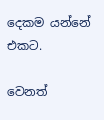දෙකම යන්නේ එකට.

වෙනත්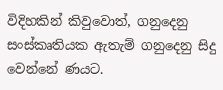විදිහකින් කිවුවොත්, ගනුදෙනු සංස්කෘතියක ඇතැම් ගනුදෙනු සිදු වෙන්නේ ණයට.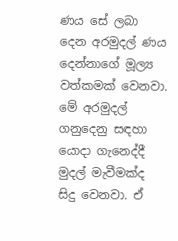ණය සේ ලබා දෙන අරමුදල් ණය දෙන්නාගේ මූල්‍ය වත්කමක් වෙනවා. මේ අරමුදල් ගනුදෙනු සඳහා යොදා ගැනෙද්දී මුදල් මැවීමක්ද සිදු වෙනවා. ඒ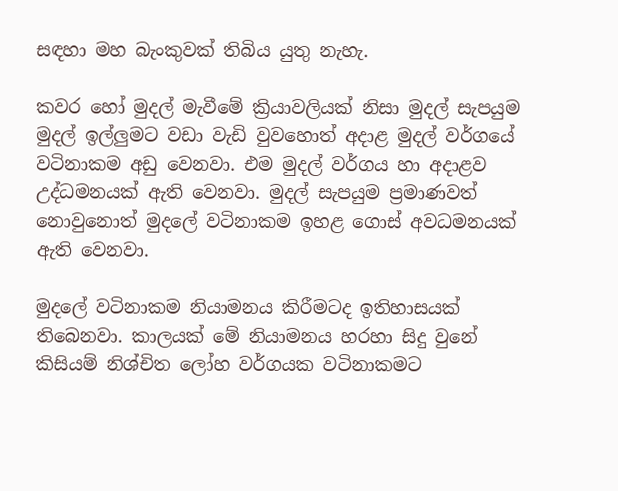සඳහා මහ බැංකුවක් තිබිය යුතු නැහැ.

කවර හෝ මුදල් මැවීමේ ක්‍රියාවලියක් නිසා මුදල් සැපයුම මුදල් ඉල්ලුමට වඩා වැඩි වුවහොත් අදාළ මුදල් වර්ගයේ වටිනාකම අඩු වෙනවා. එම මුදල් වර්ගය හා අදාළව උද්ධමනයක් ඇති වෙනවා. මුදල් සැපයුම ප්‍රමාණවත් නොවුනොත් මුදලේ වටිනාකම ඉහළ ගොස් අවධමනයක් ඇති වෙනවා.

මුදලේ වටිනාකම නියාමනය කිරීමටද ඉතිහාසයක් තිබෙනවා. කාලයක් මේ නියාමනය හරහා සිදු වුනේ කිසියම් නිශ්චිත ලෝහ වර්ගයක වටිනාකමට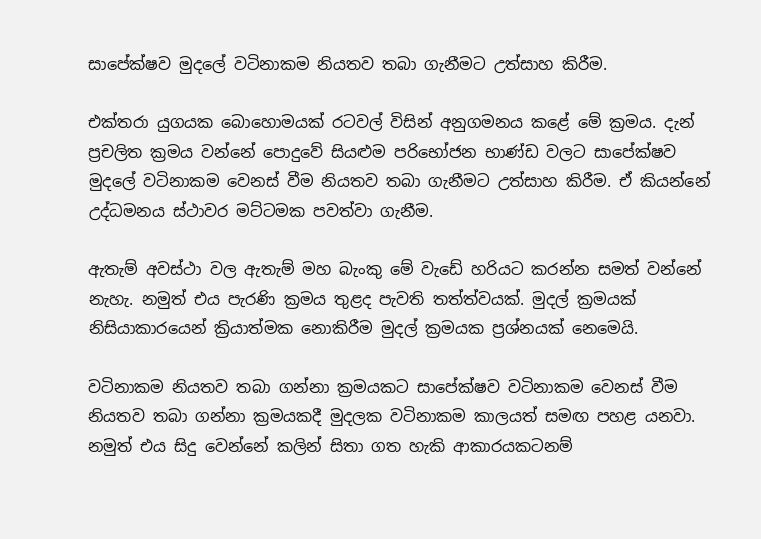සාපේක්ෂව මුදලේ වටිනාකම නියතව තබා ගැනීමට උත්සාහ කිරීම.

එක්තරා යුගයක බොහොමයක් රටවල් විසින් අනුගමනය කළේ මේ ක්‍රමය. දැන් ප්‍රචලිත ක්‍රමය වන්නේ පොදුවේ සියළුම පරිභෝජන භාණ්ඩ වලට සාපේක්ෂව මුදලේ වටිනාකම වෙනස් වීම නියතව තබා ගැනීමට උත්සාහ කිරීම. ඒ කියන්නේ උද්ධමනය ස්ථාවර මට්ටමක පවත්වා ගැනීම.

ඇතැම් අවස්ථා වල ඇතැම් මහ බැංකු මේ වැඩේ හරියට කරන්න සමත් වන්නේ නැහැ. නමුත් එය පැරණි ක්‍රමය තුළද පැවති තත්ත්වයක්. මුදල් ක්‍රමයක් නිසියාකාරයෙන් ක්‍රියාත්මක නොකිරීම මුදල් ක්‍රමයක ප්‍රශ්නයක් නෙමෙයි.

වටිනාකම නියතව තබා ගන්නා ක්‍රමයකට සාපේක්ෂව වටිනාකම වෙනස් වීම නියතව තබා ගන්නා ක්‍රමයකදී මුදලක වටිනාකම කාලයත් සමඟ පහළ යනවා. නමුත් එය සිදු වෙන්නේ කලින් සිතා ගත හැකි ආකාරයකටනම්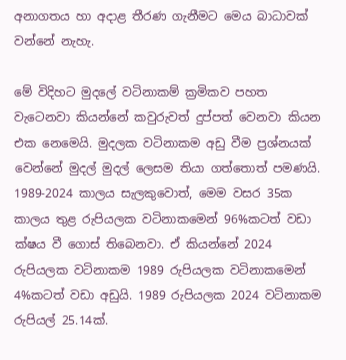අනාගතය හා අදාළ තීරණ ගැනීමට මෙය බාධාවක් වන්නේ නැහැ.

මේ විදිහට මුදලේ වටිනාකම් ක්‍රමිකව පහත වැටෙනවා කියන්නේ කවුරුවත් දුප්පත් වෙනවා කියන එක නෙමෙයි. මුදලක වටිනාකම අඩු වීම ප්‍රශ්නයක් වෙන්නේ මුදල් මුදල් ලෙසම තියා ගත්තොත් පමණයි. 1989-2024 කාලය සැලකුවොත්, මෙම වසර 35ක කාලය තුළ රුපියලක වටිනාකමෙන් 96%කටත් වඩා ක්ෂය වී ගොස් තිබෙනවා. ඒ කියන්නේ 2024 රුපියලක වටිනාකම 1989 රුපියලක වටිනාකමෙන් 4%කටත් වඩා අඩුයි. 1989 රුපියලක 2024 වටිනාකම රුපියල් 25.14ක්.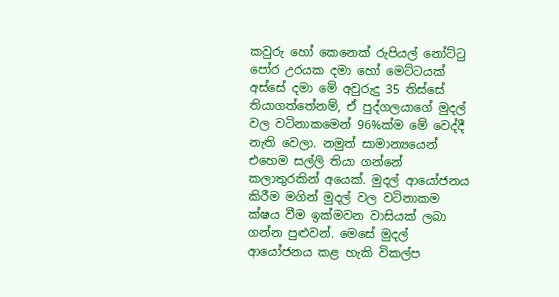කවුරු හෝ කෙනෙක් රුපියල් නෝට්ටු පෝර උරයක දමා හෝ මෙට්ටයක් අස්සේ දමා මේ අවුරුදු 35 තිස්සේ තියාගත්තේනම්, ඒ පුද්ගලයාගේ මුදල් වල වටිනාකමෙන් 96%ක්ම මේ වෙද්දී නැති වෙලා. නමුත් සාමාන්‍යයෙන් එහෙම සල්ලි තියා ගන්නේ කලාතුරකින් අයෙක්. මුදල් ආයෝජනය කිරීම මගින් මුදල් වල වටිනාකම ක්ෂය වීම ඉක්මවන වාසියක් ලබා ගන්න පුළුවන්. මෙසේ මුදල් ආයෝජනය කළ හැකි විකල්ප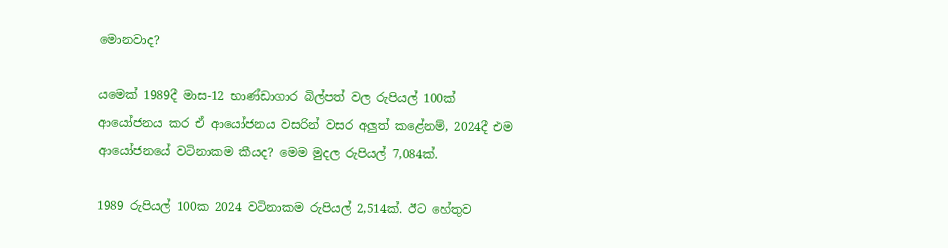මොනවාද?

යමෙක් 1989දී මාස-12 භාණ්ඩාගාර බිල්පත් වල රුපියල් 100ක් ආයෝජනය කර ඒ ආයෝජනය වසරින් වසර අලුත් කළේනම්, 2024දී එම ආයෝජනයේ වටිනාකම කීයද? මෙම මුදල රුපියල් 7,084ක්.

1989 රුපියල් 100ක 2024 වටිනාකම රුපියල් 2,514ක්. ඊට හේතුව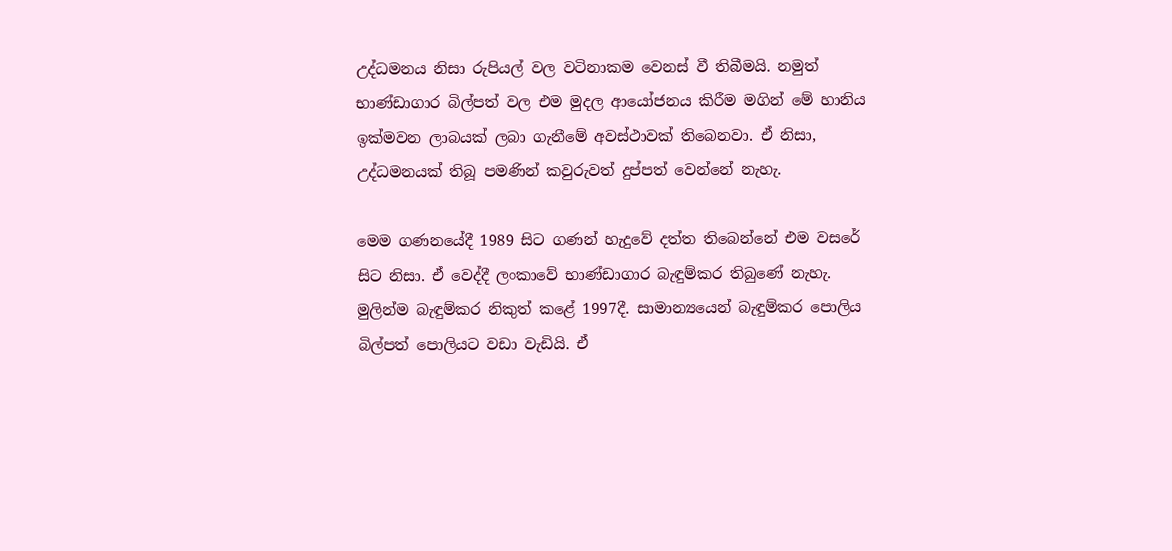උද්ධමනය නිසා රුපියල් වල වටිනාකම වෙනස් වී තිබීමයි. නමුත් භාණ්ඩාගාර බිල්පත් වල එම මුදල ආයෝජනය කිරීම මගින් මේ හානිය ඉක්මවන ලාබයක් ලබා ගැනීමේ අවස්ථාවක් තිබෙනවා. ඒ නිසා, උද්ධමනයක් තිබූ පමණින් කවුරුවත් දුප්පත් වෙන්නේ නැහැ.

මෙම ගණනයේදී 1989 සිට ගණන් හැදුවේ දත්ත තිබෙන්නේ එම වසරේ සිට නිසා. ඒ වෙද්දී ලංකාවේ භාණ්ඩාගාර බැඳුම්කර තිබුණේ නැහැ. මුලින්ම බැඳුම්කර නිකුත් කළේ 1997දී. සාමාන්‍යයෙන් බැඳුම්කර පොලිය බිල්පත් පොලියට වඩා වැඩියි. ඒ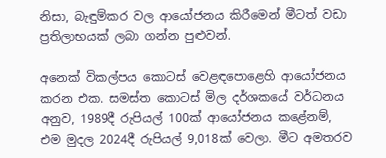නිසා, බැඳුම්කර වල ආයෝජනය කිරීමෙන් මීටත් වඩා ප්‍රතිලාභයක් ලබා ගන්න පුළුවන්.

අනෙක් විකල්පය කොටස් වෙළඳපොළෙහි ආයෝජනය කරන එක. සමස්ත කොටස් මිල දර්ශකයේ වර්ධනය අනුව, 1989දී රුපියල් 100ක් ආයෝජනය කළේනම්, එම මුදල 2024දී රුපියල් 9,018ක් වෙලා. මීට අමතරව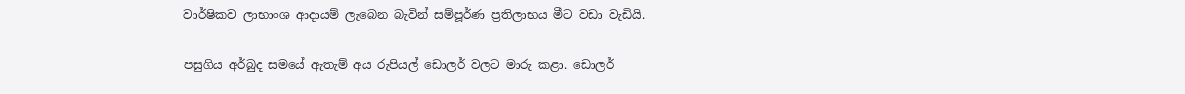වාර්ෂිකව ලාභාංශ ආදායම් ලැබෙන බැවින් සම්පූර්ණ ප්‍රතිලාභය මීට වඩා වැඩියි.

පසුගිය අර්බුද සමයේ ඇතැම් අය රුපියල් ඩොලර් වලට මාරු කළා. ඩොලර්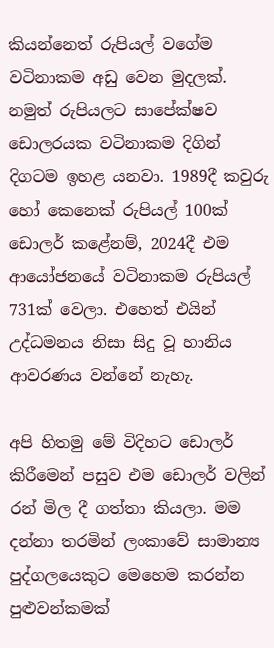කියන්නෙත් රුපියල් වගේම වටිනාකම අඩු වෙන මුදලක්. නමුත් රුපියලට සාපේක්ෂව ඩොලරයක වටිනාකම දිගින් දිගටම ඉහළ යනවා. 1989දී කවුරු හෝ කෙනෙක් රුපියල් 100ක් ඩොලර් කළේනම්, 2024දී එම ආයෝජනයේ වටිනාකම රුපියල් 731ක් වෙලා. එහෙත් එයින් උද්ධමනය නිසා සිදු වූ හානිය ආවරණය වන්නේ නැහැ.

අපි හිතමු මේ විදිහට ඩොලර් කිරීමෙන් පසුව එම ඩොලර් වලින් රන් මිල දී ගත්තා කියලා. මම දන්නා තරමින් ලංකාවේ සාමාන්‍ය පුද්ගලයෙකුට මෙහෙම කරන්න පුළුවන්කමක්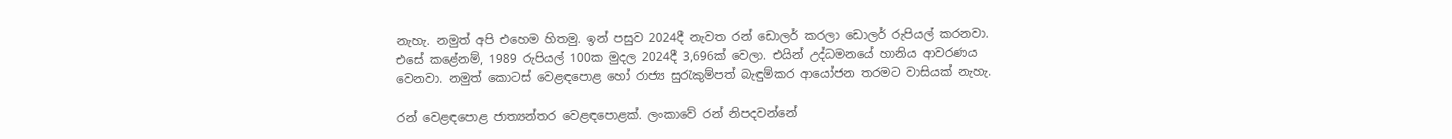නැහැ. නමුත් අපි එහෙම හිතමු. ඉන් පසුව 2024දී නැවත රන් ඩොලර් කරලා ඩොලර් රුපියල් කරනවා. එසේ කළේනම්, 1989 රුපියල් 100ක මුදල 2024දී 3,696ක් වෙලා. එයින් උද්ධමනයේ හානිය ආවරණය වෙනවා. නමුත් කොටස් වෙළඳපොළ හෝ රාජ්‍ය සුරැකුම්පත් බැඳුම්කර ආයෝජන තරමට වාසියක් නැහැ.

රන් වෙළඳපොළ ජාත්‍යන්තර වෙළඳපොළක්. ලංකාවේ රන් නිපදවන්නේ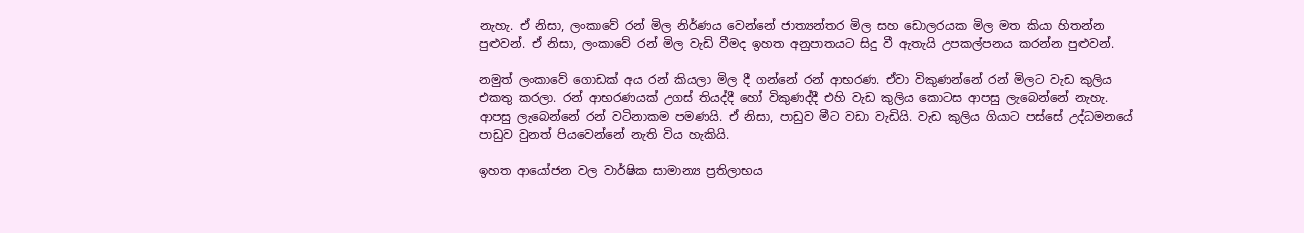නැහැ. ඒ නිසා, ලංකාවේ රන් මිල නිර්ණය වෙන්නේ ජාත්‍යන්තර මිල සහ ඩොලරයක මිල මත කියා හිතන්න පුළුවන්. ඒ නිසා, ලංකාවේ රන් මිල වැඩි වීමද ඉහත අනුපාතයට සිදු වී ඇතැයි උපකල්පනය කරන්න පුළුවන්.

නමුත් ලංකාවේ ගොඩක් අය රන් කියලා මිල දී ගන්නේ රන් ආභරණ. ඒවා විකුණන්නේ රන් මිලට වැඩ කුලිය එකතු කරලා. රන් ආභරණයක් උගස් තියද්දී හෝ විකුණද්දී එහි වැඩ කුලිය කොටස ආපසු ලැබෙන්නේ නැහැ. ආපසු ලැබෙන්නේ රන් වටිනාකම පමණයි. ඒ නිසා, පාඩුව මීට වඩා වැඩියි. වැඩ කුලිය ගියාට පස්සේ උද්ධමනයේ පාඩුව වුනත් පියවෙන්නේ නැති විය හැකියි.

ඉහත ආයෝජන වල වාර්ෂික සාමාන්‍ය ප්‍රතිලාභය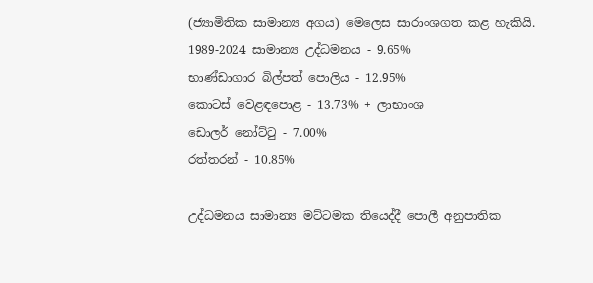(ජ්‍යාමිතික සාමාන්‍ය අගය) මෙලෙස සාරාංශගත කළ හැකියි.
1989-2024 සාමාන්‍ය උද්ධමනය - 9.65%
භාණ්ඩාගාර බිල්පත් පොලිය - 12.95%
කොටස් වෙළඳපොළ - 13.73% + ලාභාංශ
ඩොලර් නෝට්ටු - 7.00%
රත්තරන් - 10.85%

උද්ධමනය සාමාන්‍ය මට්ටමක තියෙද්දී පොලී අනුපාතික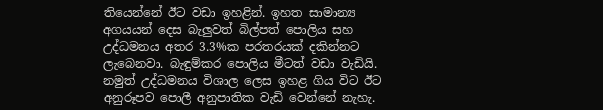තියෙන්නේ ඊට වඩා ඉහළින්. ඉහත සාමාන්‍ය අගයයන් දෙස බැලුවත් බිල්පත් පොලිය සහ උද්ධමනය අතර 3.3%ක පරතරයක් දකින්නට ලැබෙනවා. බැඳුම්කර පොලිය මීටත් වඩා වැඩියි. නමුත් උද්ධමනය විශාල ලෙස ඉහළ ගිය විට ඊට අනුරූපව පොලී අනුපාතික වැඩි වෙන්නේ නැහැ.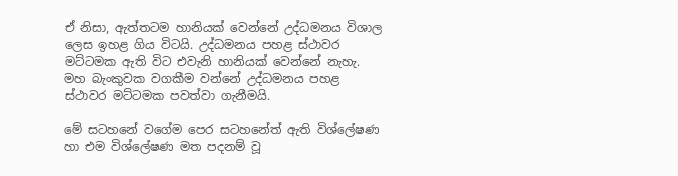ඒ නිසා, ඇත්තටම හානියක් වෙන්නේ උද්ධමනය විශාල ලෙස ඉහළ ගිය විටයි. උද්ධමනය පහළ ස්ථාවර මට්ටමක ඇති විට එවැනි හානියක් වෙන්නේ නැහැ. මහ බැංකුවක වගකීම වන්නේ උද්ධමනය පහළ ස්ථාවර මට්ටමක පවත්වා ගැනීමයි.

මේ සටහනේ වගේම පෙර සටහනේත් ඇති විශ්ලේෂණ හා එම විශ්ලේෂණ මත පදනම් වූ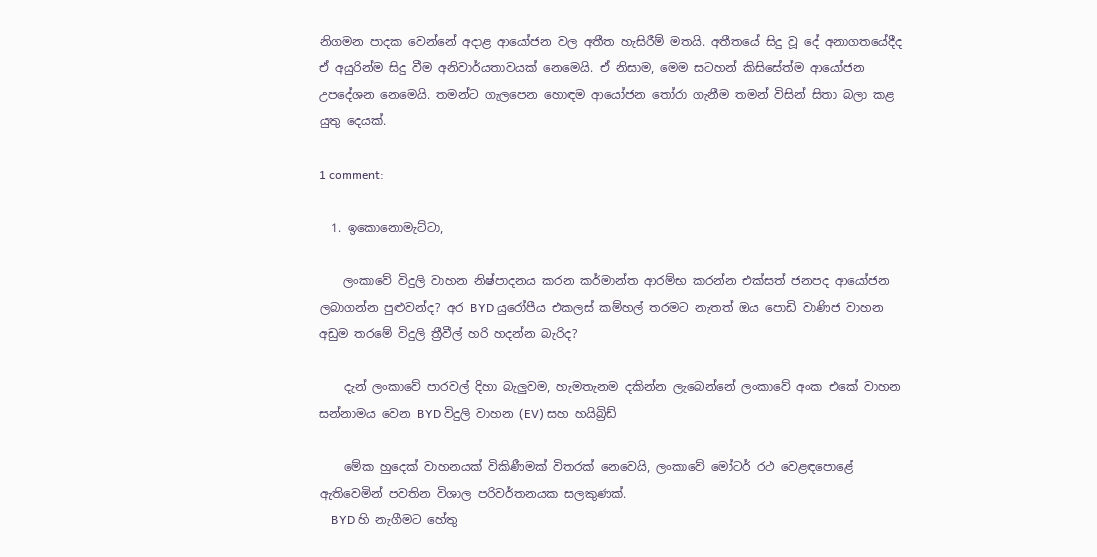නිගමන පාදක වෙන්නේ අදාළ ආයෝජන වල අතීත හැසිරීම් මතයි. අතීතයේ සිදු වූ දේ අනාගතයේදීද ඒ අයුරින්ම සිදු වීම අනිවාර්යතාවයක් නෙමෙයි. ඒ නිසාම, මෙම සටහන් කිසිසේත්ම ආයෝජන උපදේශන නෙමෙයි. තමන්ට ගැලපෙන හොඳම ආයෝජන තෝරා ගැනීම තමන් විසින් සිතා බලා කළ යුතු දෙයක්.

1 comment:

  1. ඉකොනොමැට්ටා,

    ලංකාවේ විදුලි වාහන නිෂ්පාදනය කරන කර්මාන්ත ආරම්භ කරන්න එක්සත් ජනපද ආයෝජන ලබාගන්න පුළුවන්ද? අර BYD යුරෝපීය එකලස් කම්හල් තරමට නැතත් ඔය පොඩි වාණිජ වාහන අඩුම තරමේ විදුලි ත්‍රීවීල් හරි හදන්න බැරිද?

    දැන් ලංකාවේ පාරවල් දිහා බැලුවම, හැමතැනම දකින්න ලැබෙන්නේ ලංකාවේ අංක එකේ වාහන සන්නාමය වෙන BYD විදුලි වාහන (EV) සහ හයිබ්‍රිඩ්

    මේක හුදෙක් වාහනයක් විකිණීමක් විතරක් නෙවෙයි, ලංකාවේ මෝටර් රථ වෙළඳපොළේ ඇතිවෙමින් පවතින විශාල පරිවර්තනයක සලකුණක්.
    BYD හි නැගීමට හේතු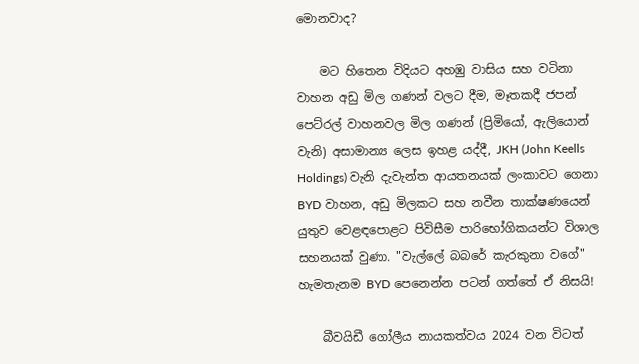මොනවාද?

    මට හිතෙන විදියට අහඹු වාසිය සහ වටිනා වාහන අඩු මිල ගණන් වලට දීම, මෑතකදී ජපන් පෙට්රල් වාහනවල මිල ගණන් (ප්‍රිමියෝ, ඇලියොන් වැනි) අසාමාන්‍ය ලෙස ඉහළ යද්දී, JKH (John Keells Holdings) වැනි දැවැන්ත ආයතනයක් ලංකාවට ගෙනා BYD වාහන, අඩු මිලකට සහ නවීන තාක්ෂණයෙන් යුතුව වෙළඳපොළට පිවිසීම පාරිභෝගිකයන්ට විශාල සහනයක් වුණා. "වැල්ලේ බබරේ කැරකුනා වගේ" හැමතැනම BYD පෙනෙන්න පටන් ගත්තේ ඒ නිසයි!

    බීවයිඩී ගෝලීය නායකත්වය 2024 වන විටත්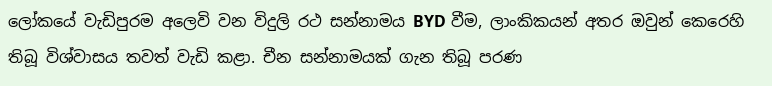ලෝකයේ වැඩිපුරම අලෙවි වන විදුලි රථ සන්නාමය BYD වීම, ලාංකිකයන් අතර ඔවුන් කෙරෙහි තිබූ විශ්වාසය තවත් වැඩි කළා. චීන සන්නාමයක් ගැන තිබූ පරණ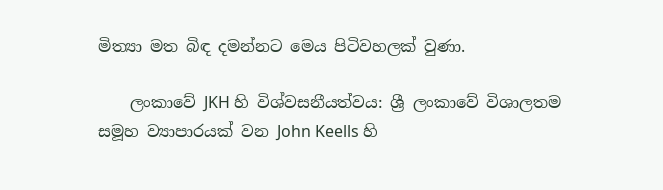මිත්‍යා මත බිඳ දමන්නට මෙය පිටිවහලක් වුණා.

    ලංකාවේ JKH හි විශ්වසනීයත්වය: ශ්‍රී ලංකාවේ විශාලතම සමූහ ව්‍යාපාරයක් වන John Keells හි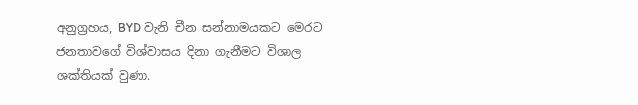අනුග්‍රහය, BYD වැනි චීන සන්නාමයකට මෙරට ජනතාවගේ විශ්වාසය දිනා ගැනීමට විශාල ශක්තියක් වුණා.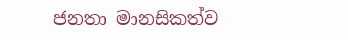ජනතා මානසිකත්ව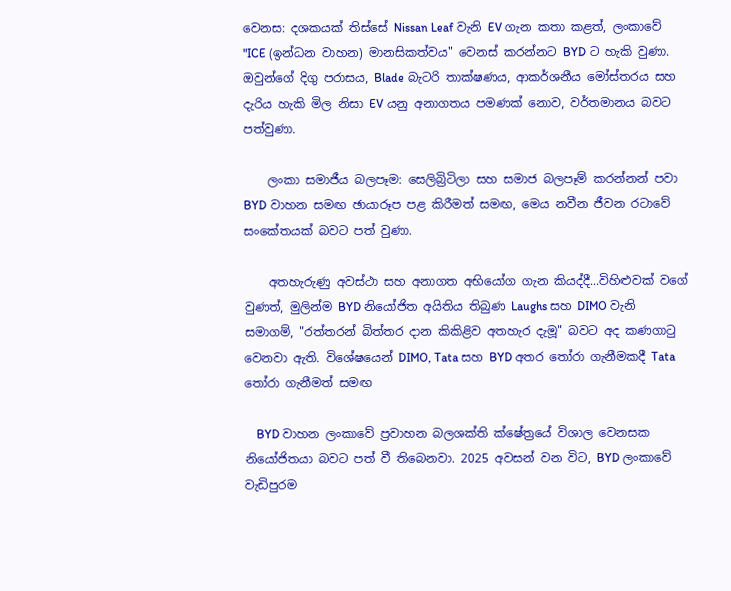වෙනස: දශකයක් තිස්සේ Nissan Leaf වැනි EV ගැන කතා කළත්, ලංකාවේ "ICE (ඉන්ධන වාහන) මානසිකත්වය" වෙනස් කරන්නට BYD ට හැකි වුණා. ඔවුන්ගේ දිගු පරාසය, Blade බැටරි තාක්ෂණය, ආකර්ශනීය මෝස්තරය සහ දැරිය හැකි මිල නිසා EV යනු අනාගතය පමණක් නොව, වර්තමානය බවට පත්වුණා.

    ලංකා සමාජීය බලපෑම: සෙලිබ්‍රිටිලා සහ සමාජ බලපෑම් කරන්නන් පවා BYD වාහන සමඟ ඡායාරූප පළ කිරීමත් සමඟ, මෙය නවීන ජීවන රටාවේ සංකේතයක් බවට පත් වුණා.

    අතහැරුණු අවස්ථා සහ අනාගත අභියෝග ගැන කියද්දී...විහිළුවක් වගේ වුණත්, මුලින්ම BYD නියෝජිත අයිතිය තිබුණ Laughs සහ DIMO වැනි සමාගම්, "රත්තරන් බිත්තර දාන කිකිළිව අතහැර දැමූ" බවට අද කණගාටු වෙනවා ඇති. විශේෂයෙන් DIMO, Tata සහ BYD අතර තෝරා ගැනීමකදී Tata තෝරා ගැනීමත් සමඟ

    BYD වාහන ලංකාවේ ප්‍රවාහන බලශක්ති ක්ෂේත්‍රයේ විශාල වෙනසක නියෝජිතයා බවට පත් වී තිබෙනවා. 2025 අවසන් වන විට, BYD ලංකාවේ වැඩිපුරම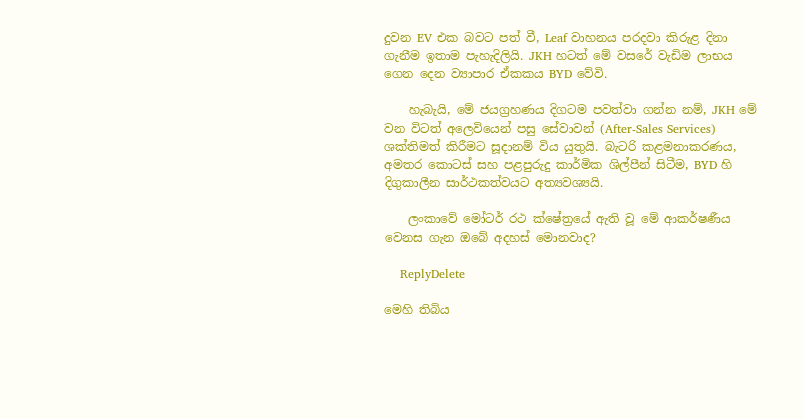දුවන EV එක බවට පත් වී, Leaf වාහනය පරදවා කිරුළ දිනා ගැනීම ඉතාම පැහැදිලියි. JKH හටත් මේ වසරේ වැඩිම ලාභය ගෙන දෙන ව්‍යාපාර ඒකකය BYD වේවි.

    හැබැයි, මේ ජයග්‍රහණය දිගටම පවත්වා ගන්න නම්, JKH මේ වන විටත් අලෙවියෙන් පසු සේවාවන් (After-Sales Services) ශක්තිමත් කිරීමට සූදානම් විය යුතුයි. බැටරි කළමනාකරණය, අමතර කොටස් සහ පළපුරුදු කාර්මික ශිල්පීන් සිටීම, BYD හි දිගුකාලීන සාර්ථකත්වයට අත්‍යවශ්‍යයි.

    ලංකාවේ මෝටර් රථ ක්ෂේත්‍රයේ ඇති වූ මේ ආකර්ෂණීය වෙනස ගැන ඔබේ අදහස් මොනවාද?

    ReplyDelete

මෙහි තිබිය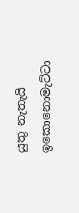යුතු නැතැයි ඉකොනොමැට්ටා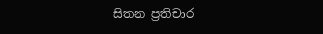සිතන ප්‍රතිචාර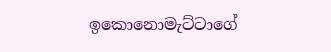ඉකොනොමැට්ටාගේ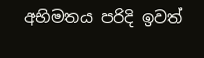අභිමතය පරිදි ඉවත්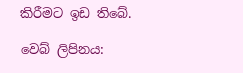කිරීමට ඉඩ තිබේ.

වෙබ් ලිපිනය: